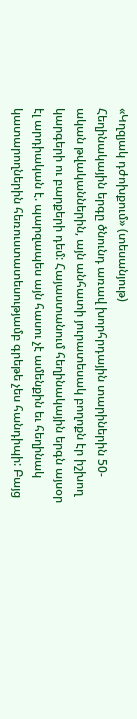«Կղզյակ դժոխքում» (տեսանյութ)
Հեղինակային երգը ծնունդ առավ խորհրդային տարիներին 50-ական թվականներին, այն անհատի յուրատեսակ բողոքն էր իշխող կարգերի ու բարքերի դեմ: Հայաստանում հեղինակային երգն այսօր էլ արդիական է. պարզապես այն հասու չէ ամենքին եւ հեղինակ կատարողներին հեռուստատեսությամբ գրեթե չես հանդիպի: Բայց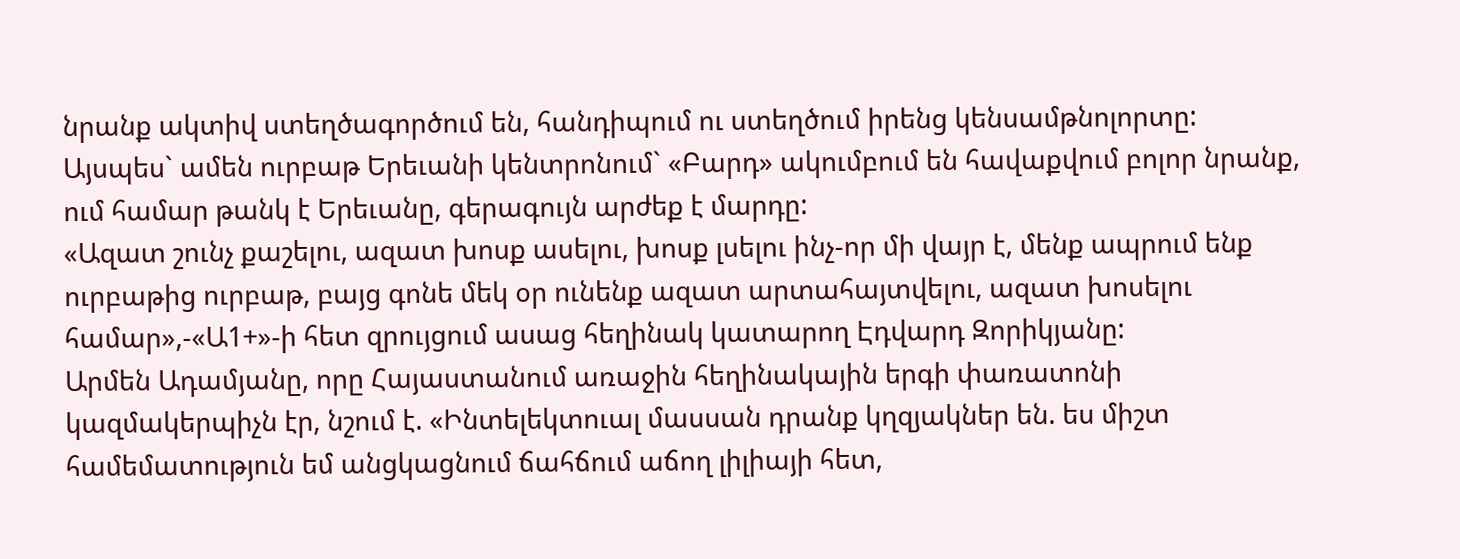նրանք ակտիվ ստեղծագործում են, հանդիպում ու ստեղծում իրենց կենսամթնոլորտը:
Այսպես` ամեն ուրբաթ Երեւանի կենտրոնում` «Բարդ» ակումբում են հավաքվում բոլոր նրանք, ում համար թանկ է Երեւանը, գերագույն արժեք է մարդը:
«Ազատ շունչ քաշելու, ազատ խոսք ասելու, խոսք լսելու ինչ-որ մի վայր է, մենք ապրում ենք ուրբաթից ուրբաթ, բայց գոնե մեկ օր ունենք ազատ արտահայտվելու, ազատ խոսելու համար»,-«Ա1+»-ի հետ զրույցում ասաց հեղինակ կատարող Էդվարդ Զորիկյանը:
Արմեն Ադամյանը, որը Հայաստանում առաջին հեղինակային երգի փառատոնի կազմակերպիչն էր, նշում է. «Ինտելեկտուալ մասսան դրանք կղզյակներ են. ես միշտ համեմատություն եմ անցկացնում ճահճում աճող լիլիայի հետ,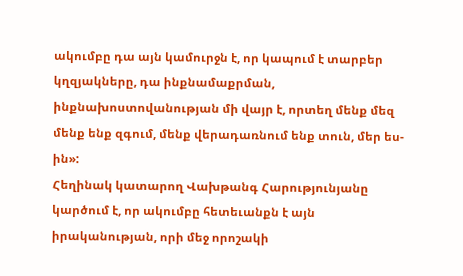ակումբը դա այն կամուրջն է, որ կապում է տարբեր կղզյակները, դա ինքնամաքրման, ինքնախոստովանության մի վայր է, որտեղ մենք մեզ մենք ենք զգում, մենք վերադառնում ենք տուն, մեր ես-ին»:
Հեղինակ կատարող Վախթանգ Հարությունյանը կարծում է, որ ակումբը հետեւանքն է այն իրականության, որի մեջ որոշակի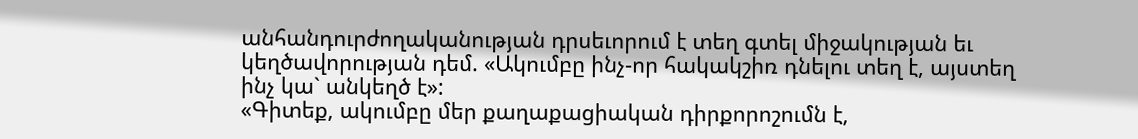անհանդուրժողականության դրսեւորում է տեղ գտել միջակության եւ կեղծավորության դեմ. «Ակումբը ինչ-որ հակակշիռ դնելու տեղ է, այստեղ ինչ կա` անկեղծ է»:
«Գիտեք, ակումբը մեր քաղաքացիական դիրքորոշումն է,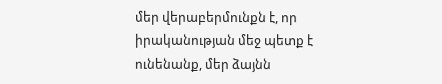մեր վերաբերմունքն է, որ իրականության մեջ պետք է ունենանք, մեր ձայնն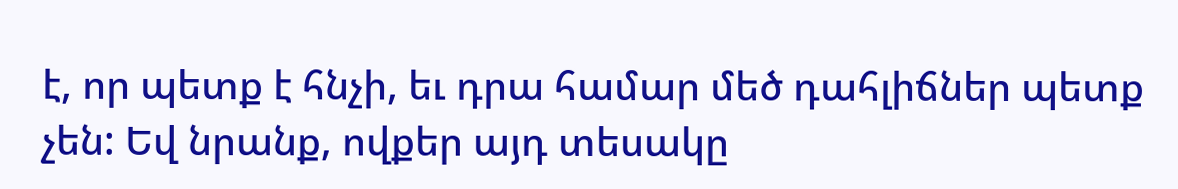է, որ պետք է հնչի, եւ դրա համար մեծ դահլիճներ պետք չեն: Եվ նրանք, ովքեր այդ տեսակը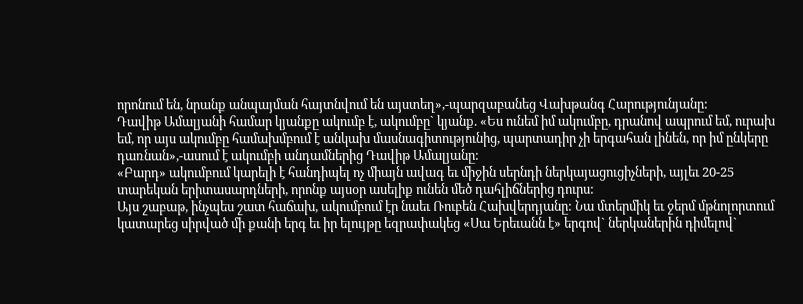որոնում են, նրանք անպայման հայտնվում են այստեղ»,-պարզաբանեց Վախթանգ Հարությունյանը:
Դավիթ Ամալյանի համար կյանքը ակումբ է, ակումբը` կյանք. «Ես ունեմ իմ ակումբը, դրանով ապրում եմ, ուրախ եմ, որ այս ակումբը համախմբում է անկախ մասնագիտությունից, պարտադիր չի երգահան լինեն, որ իմ ընկերը դառնան»,-ասում է ակումբի անդամներից Դավիթ Ամալյանը:
«Բարդ» ակումբում կարելի է հանդիպել ոչ միայն ավագ եւ միջին սերնդի ներկայացուցիչների, այլեւ 20-25 տարեկան երիտասարդների, որոնք այսօր ասելիք ունեն մեծ դահլիճներից դուրս:
Այս շաբաթ, ինչպես շատ հաճախ, ակումբում էր նաեւ Ռուբեն Հախվերդյանը: Նա մտերմիկ եւ ջերմ մթնոլորտում կատարեց սիրված մի քանի երգ եւ իր ելույթը եզրափակեց «Սա Երեւանն է» երգով` ներկաներին դիմելով`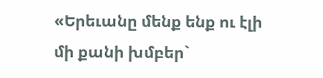«Երեւանը մենք ենք ու էլի մի քանի խմբեր`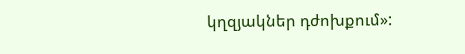կղզյակներ դժոխքում»: